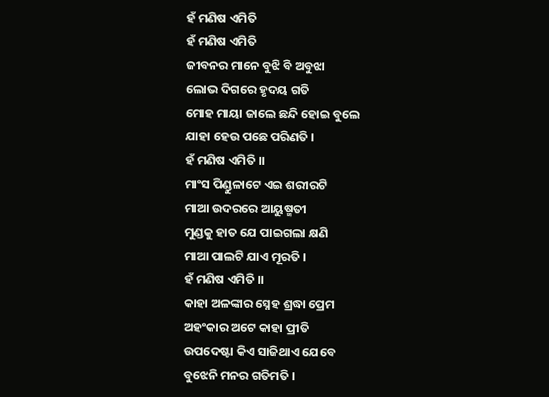ହଁ ମଣିଷ ଏମିତି
ହଁ ମଣିଷ ଏମିତି
ଜୀବନର ମାନେ ବୁଝି ବି ଅବୁଝା
ଲୋଭ ଦିଗରେ ହୃଦୟ ଗତି
ମୋହ ମାୟା ଜାଲେ ଛନ୍ଦି ହୋଇ ବୁଲେ
ଯାହା ହେଉ ପଛେ ପରିଣତି ।
ହଁ ମଣିଷ ଏମିତି ।।
ମାଂସ ପିଣ୍ଡୁଳାଟେ ଏଇ ଶରୀରଟି
ମାଆ ଉଦରରେ ଆୟୁଷ୍ମତୀ
ମୁଣ୍ଡକୁ ହାତ ଯେ ପାଇଗଲା କ୍ଷଣି
ମାଆ ପାଲଟି ଯାଏ ମୂରତି ।
ହଁ ମଣିଷ ଏମିତି ।।
କାହା ଅଳଙ୍କାର ସ୍ନେହ ଶ୍ରଦ୍ଧା ପ୍ରେମ
ଅହଂକାର ଅଟେ କାହା ପ୍ରୀତି
ଉପଦେଷ୍ଟା କିଏ ସାଜିଥାଏ ଯେବେ
ବୁଝେନି ମନର ଗତିମତି ।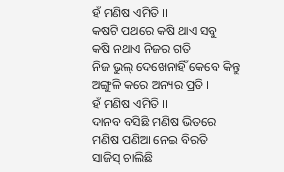ହଁ ମଣିଷ ଏମିତି ।।
କଷଟି ପଥରେ କଷି ଥାଏ ସବୁ
କଷି ନଥାଏ ନିଜର ଗତି
ନିଜ ଭୁଲ୍ ଦେଖେନାହିଁ କେବେ କିନ୍ତୁ
ଅଙ୍ଗୁଳି କରେ ଅନ୍ୟର ପ୍ରତି ।
ହଁ ମଣିଷ ଏମିତି ।।
ଦାନବ ବସିଛି ମଣିଷ ଭିତରେ
ମଣିଷ ପଣିଆ ନେଇ ବିରତି
ସାଜିସ୍ ଚାଲିଛି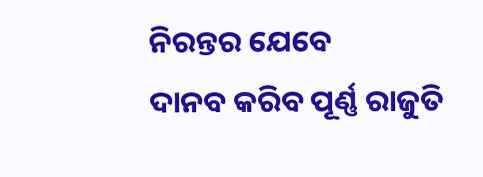ନିରନ୍ତର ଯେବେ
ଦାନବ କରିବ ପୂର୍ଣ୍ଣ ରାଜୁତି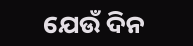ଯେଉଁ ଦିନ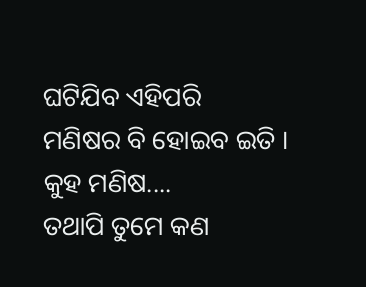ଘଟିଯିବ ଏହିପରି
ମଣିଷର ବି ହୋଇବ ଇତି ।
କୁହ ମଣିଷ....
ତଥାପି ତୁମେ କଣ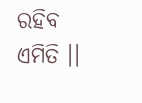ରହିବ ଏମିତି ।।